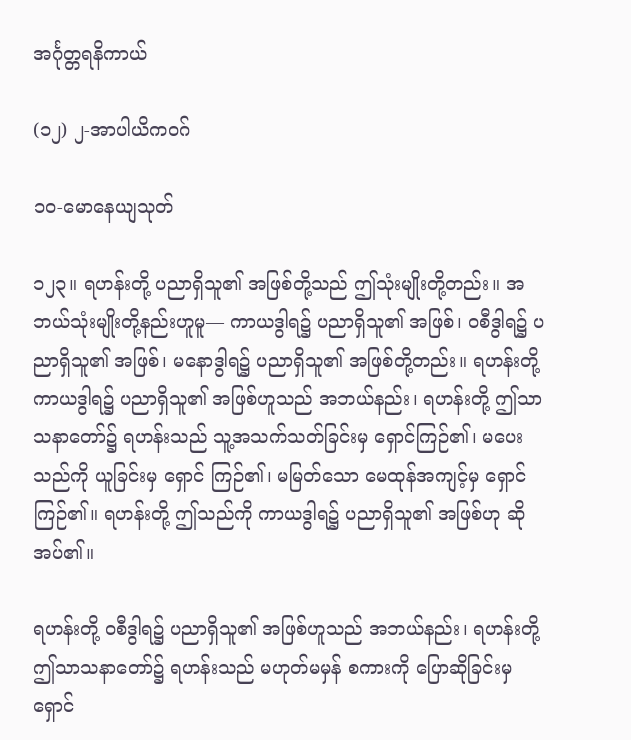အင်္ဂုတ္တရနိကာယ်

(၁၂) ၂-အာပါယိကဝဂ်

၁ဝ-မောနေယျသုတ်

၁၂၃။ ရဟန်းတို့ ပညာရှိသူ၏ အဖြစ်တို့သည် ဤသုံးမျိုးတို့တည်း။ အဘယ်သုံးမျိုးတို့နည်းဟူမူ— ကာယဒွါရ၌ ပညာရှိသူ၏ အဖြစ်၊ ဝစီဒွါရ၌ ပညာရှိသူ၏ အဖြစ်၊ မနောဒွါရ၌ ပညာရှိသူ၏ အဖြစ်တို့တည်း။ ရဟန်းတို့ ကာယဒွါရ၌ ပညာရှိသူ၏ အဖြစ်ဟူသည် အဘယ်နည်း၊ ရဟန်းတို့ ဤသာသနာတော်၌ ရဟန်းသည် သူ့အသက်သတ်ခြင်းမှ ရှောင်ကြဉ်၏၊ မပေးသည်ကို ယူခြင်းမှ ရှောင် ကြဉ်၏၊ မမြတ်သော မေထုန်အကျင့်မှ ရှောင်ကြဉ်၏။ ရဟန်းတို့ ဤသည်ကို ကာယဒွါရ၌ ပညာရှိသူ၏ အဖြစ်ဟု ဆိုအပ်၏။

ရဟန်းတို့ ဝစီဒွါရ၌ ပညာရှိသူ၏ အဖြစ်ဟူသည် အဘယ်နည်း၊ ရဟန်းတို့ ဤသာသနာတော်၌ ရဟန်းသည် မဟုတ်မမှန် စကားကို ပြောဆိုခြင်းမှ ရှောင်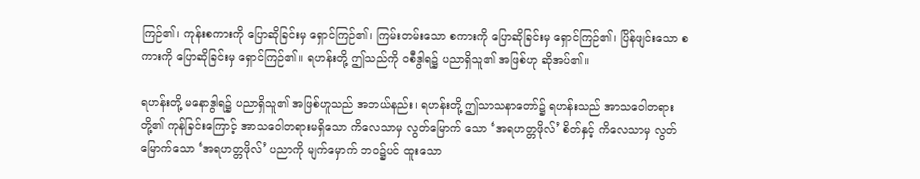ကြဉ်၏၊ ကုန်းစကားကို ပြောဆိုခြင်းမှ ရှောင်ကြဉ်၏၊ ကြမ်းတမ်းသော စကားကို ပြောဆိုခြင်းမှ ရှောင်ကြဉ်၏၊ ပြိန်ဖျင်းသော စကားကို ပြောဆိုခြင်းမှ ရှောင်ကြဉ်၏။ ရဟန်းတို့ ဤသည်ကို ဝစီဒွါရ၌ ပညာရှိသူ၏ အဖြစ်ဟု ဆိုအပ်၏။

ရဟန်းတို့ မနောဒွါရ၌ ပညာရှိသူ၏ အဖြစ်ဟူသည် အဘယ်နည်း၊ ရဟန်းတို့ ဤသာသနာတော်၌ ရဟန်းသည် အာသဝေါတရားတို့၏ ကုန်ခြင်းကြောင့် အာသဝေါတရားမရှိသော ကိလေသာမှ လွတ်မြောက် သော ‘အရဟတ္တဖိုလ်’ စိတ်နှင့် ကိလေသာမှ လွတ်မြောက်သော ‘အရဟတ္တဖိုလ်’ ပညာကို မျက်မှောက် ဘဝ၌ပင် ထူးသော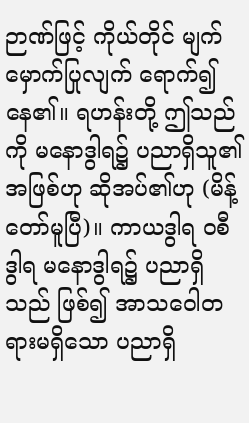ဉာဏ်ဖြင့် ကိုယ်တိုင် မျက်မှောက်ပြုလျက် ရောက်၍ နေ၏။ ရဟန်းတို့ ဤသည်ကို မနောဒွါရ၌ ပညာရှိသူ၏ အဖြစ်ဟု ဆိုအပ်၏ဟု (မိန့်တော်မူပြီ)။ ကာယဒွါရ ဝစီဒွါရ မနောဒွါရ၌ ပညာရှိသည် ဖြစ်၍ အာသဝေါတရားမရှိသော ပညာရှိ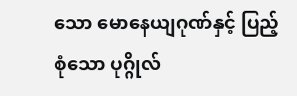သော မောနေယျဂုဏ်နှင့် ပြည့်စုံသော ပုဂ္ဂိုလ်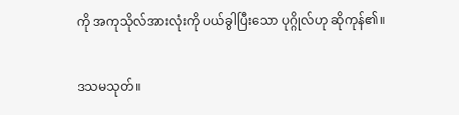ကို အကုသိုလ်အားလုံးကို ပယ်ခွါပြီးသော ပုဂ္ဂိုလ်ဟု ဆိုကုန်၏။

ဒသမသုတ်။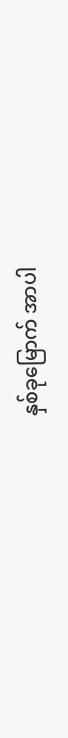နှစ်ခုမြောက် အာပါ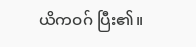ယိကဝဂ် ပြီး၏။